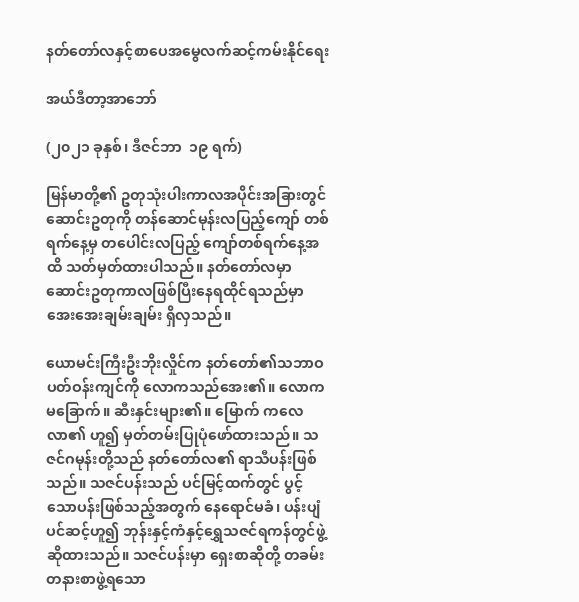နတ်တော်လနှင့်စာပေအမွေလက်ဆင့်ကမ်းနိုင်ရေး

အယ်ဒီတာ့အာဘော်

(၂၀၂၁ ခုနှစ်၊ ဒီဇင်ဘာ  ၁၉ ရက်)

မြန်မာတို့၏ ဥတုသုံးပါးကာလအပိုင်းအခြားတွင် ဆောင်းဥတုကို တန်ဆောင်မုန်းလပြည့်ကျော် တစ်ရက်နေ့မှ တပေါင်းလပြည့် ကျော်တစ်ရက်နေ့အထိ သတ်မှတ်ထားပါသည်။ နတ်တော်လမှာ ဆောင်းဥတုကာလဖြစ်ပြီးနေရထိုင်ရသည်မှာ အေးအေးချမ်းချမ်း ရှိလှသည်။

ယောမင်းကြီးဦးဘိုးလှိုင်က နတ်တော်၏သဘာဝပတ်ဝန်းကျင်ကို လောကသည်အေး၏။ လောကမခြောက်။ ဆီးနှင်းများ၏။ မြောက် ကလေလာ၏ ဟူ၍ မှတ်တမ်းပြုပုံဖော်ထားသည်။ သဇင်ဂမုန်းတို့သည် နတ်တော်လ၏ ရာသီပန်းဖြစ်သည်။ သဇင်ပန်းသည် ပင်မြင့်ထက်တွင် ပွင့်သောပန်းဖြစ်သည့်အတွက် နေရောင်မခံ၊ ပန်းပျံပင်ဆင့်ဟူ၍ ဘုန်းနှင့်ကံနှင့်ရွှေသဇင်ရကန်တွင်ဖွဲ့ဆိုထားသည်။ သဇင်ပန်းမှာ ရှေးစာဆိုတို့ တခမ်းတနားစာဖွဲ့ရသော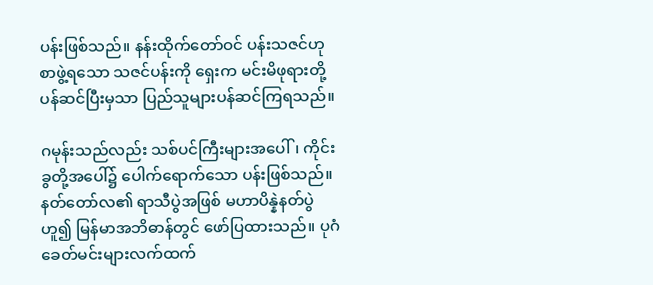ပန်းဖြစ်သည်။ နန်းထိုက်တော်ဝင် ပန်းသဇင်ဟုစာဖွဲ့ရသော သဇင်ပန်းကို ရှေးက မင်းမိဖုရားတို့ပန်ဆင်ပြီးမှသာ ပြည်သူများပန်ဆင်ကြရသည်။

ဂမုန်းသည်လည်း သစ်ပင်ကြီးများအပေါ်၊ ကိုင်းခွတို့အပေါ်၌ ပေါက်ရောက်သော ပန်းဖြစ်သည်။ နတ်တော်လ၏ ရာသီပွဲအဖြစ် မဟာပိန္နဲနတ်ပွဲဟူ၍ မြန်မာအဘိဓာန်တွင် ဖော်ပြထားသည်။ ပုဂံခေတ်မင်းများလက်ထက်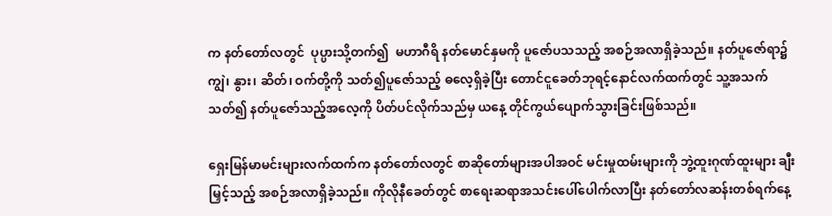က နတ်တော်လတွင်  ပုပ္ပားသို့တက်၍  မဟာဂီရိ နတ်မောင်နှမကို ပူဇော်ပသသည့် အစဉ်အလာရှိခဲ့သည်။ နတ်ပူဇော်ရာ၌ ကျွဲ၊ နွား၊ ဆိတ်၊ ဝက်တို့ကို သတ်၍ပူဇော်သည့် ဓလေ့ရှိခဲ့ပြီး တောင်ငူခေတ်ဘုရင့်နောင်လက်ထက်တွင် သူ့အသက်သတ်၍ နတ်ပူဇော်သည့်အလေ့ကို ပိတ်ပင်လိုက်သည်မှ ယနေ့ တိုင်ကွယ်ပျောက်သွားခြင်းဖြစ်သည်။

ရှေးမြန်မာမင်းများလက်ထက်က နတ်တော်လတွင် စာဆိုတော်များအပါအဝင် မင်းမှုထမ်းများကို ဘွဲ့ထူးဂုဏ်ထူးများ ချီးမြှင့်သည့် အစဉ်အလာရှိခဲ့သည်။ ကိုလိုနီခေတ်တွင် စာရေးဆရာအသင်းပေါ်ပေါက်လာပြီး နတ်တော်လဆန်းတစ်ရက်နေ့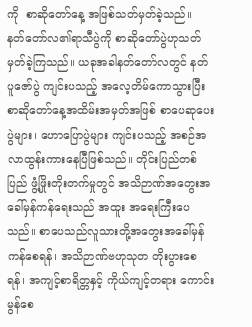ကို  စာဆိုတော်နေ့ အဖြစ်သတ်မှတ်ခဲ့သည်။  နတ်တော်လ၏ရာသီပွဲကို စာဆိုတော်ပွဲဟုသတ်မှတ်ခဲ့ကြသည်။ ယခုအခါနတ်တော်လတွင် နတ်ပူဇော်ပွဲ ကျင်းပသည့် အလေ့တိမ်ကောသွားပြီး စာဆိုတော်နေ့အထိမ်းအမှတ်အဖြစ် စာပေဆုပေးပွဲများ၊ ဟောပြောပွဲများ ကျင်းပသည့် အစဉ်အလာထွန်းကားနေပြီဖြစ်သည်။ တိုင်းပြည်တစ်ပြည် ဖွံ့ဖြိုးတိုးတက်မှုတွင် အသိဉာဏ်အတွေးအခေါ်မှန်ကန်ရေးသည် အထူး အရေးကြီးပေသည်။ စာပေသည်လူသားတို့အတွေးအခေါ်မှန်ကန်စေရန်၊ အသိဉာဏ်ဗဟုသုတ တိုးပွားစေရန်၊ အကျင့်စာရိတ္တနှင့် ကိုယ်ကျင့်တရား ကောင်းမွန်စေ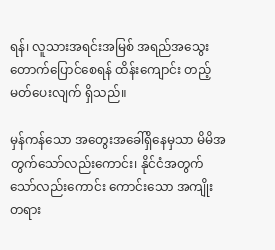ရန်၊ လူသားအရင်းအမြစ် အရည်အသွေးတောက်ပြောင်စေရန် ထိန်းကျောင်း တည့်မတ်ပေးလျက် ရှိသည်။

မှန်ကန်သော အတွေးအခေါ်ရှိနေမှသာ မိမိအတွက်သော်လည်းကောင်း၊ နိုင်ငံအတွက်သော်လည်းကောင်း ကောင်းသော အကျိုး တရား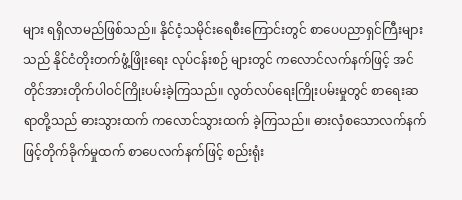များ ရရှိလာမည်ဖြစ်သည်။ နိုင်ငံ့သမိုင်းရေစီးကြောင်းတွင် စာပေပညာရှင်ကြီးများသည် နိုင်ငံတိုးတက်ဖွံ့ဖြိုးရေး လုပ်ငန်းစဉ် များတွင် ကလောင်လက်နက်ဖြင့် အင်တိုင်အားတိုက်ပါဝင်ကြိုးပမ်းခဲ့ကြသည်။ လွတ်လပ်ရေးကြိုးပမ်းမှုတွင် စာရေးဆရာတို့သည် ဓားသွားထက် ကလောင်သွားထက် ခဲ့ကြသည်။ ဓားလှံစသောလက်နက်ဖြင့်တိုက်ခိုက်မှုထက် စာပေလက်နက်ဖြင့် စည်းရုံး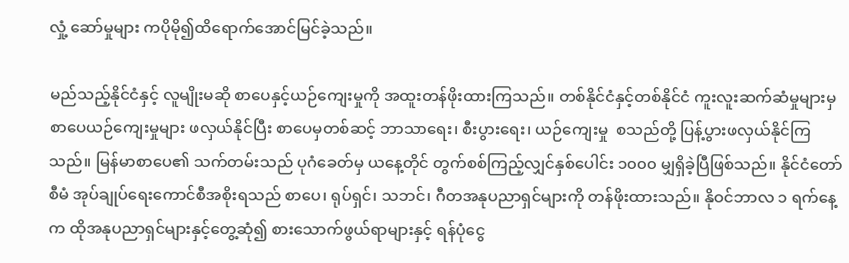လှုံ့ ဆော်မှုများ ကပိုမို၍ထိရောက်အောင်မြင်ခဲ့သည်။

မည်သည့်နိုင်ငံနှင့် လူမျိုးမဆို စာပေနှင့်ယဉ်ကျေးမှုကို အထူးတန်ဖိုးထားကြသည်။ တစ်နိုင်ငံနှင့်တစ်နိုင်ငံ ကူးလူးဆက်ဆံမှုများမှ စာပေယဉ်ကျေးမှုများ ဖလှယ်နိုင်ပြီး စာပေမှတစ်ဆင့် ဘာသာရေး၊ စီးပွားရေး၊ ယဉ်ကျေးမှု  စသည်တို့ ပြန့်ပွားဖလှယ်နိုင်ကြသည်။ မြန်မာစာပေ၏ သက်တမ်းသည် ပုဂံခေတ်မှ ယနေ့တိုင် တွက်စစ်ကြည့်လျှင်နှစ်ပေါင်း ၁၀၀၀ မျှရှိခဲ့ပြီဖြစ်သည်။ နိုင်ငံတော်စီမံ အုပ်ချုပ်ရေးကောင်စီအစိုးရသည် စာပေ၊ ရုပ်ရှင်၊ သဘင်၊ ဂီတအနုပညာရှင်များကို တန်ဖိုးထားသည်။ နိုဝင်ဘာလ ၁ ရက်နေ့က ထိုအနုပညာရှင်များနှင့်တွေ့ဆုံ၍ စားသောက်ဖွယ်ရာများနှင့် ရန်ပုံငွေ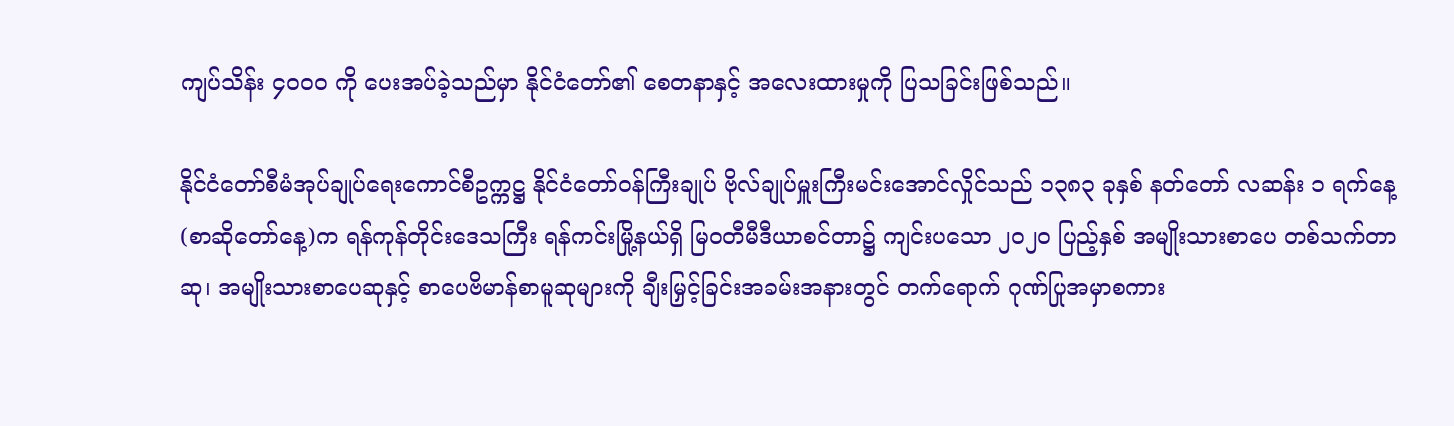ကျပ်သိန်း ၄၀၀၀ ကို ပေးအပ်ခဲ့သည်မှာ နိုင်ငံတော်၏ စေတနာနှင့် အလေးထားမှုကို ပြသခြင်းဖြစ်သည်။

နိုင်ငံတော်စီမံအုပ်ချုပ်ရေးကောင်စီဥက္ကဋ္ဌ နိုင်ငံတော်ဝန်ကြီးချုပ် ဗိုလ်ချုပ်မှူးကြီးမင်းအောင်လှိုင်သည် ၁၃၈၃ ခုနှစ် နတ်တော် လဆန်း ၁ ရက်နေ့(စာဆိုတော်နေ့)က ရန်ကုန်တိုင်းဒေသကြီး ရန်ကင်းမြို့နယ်ရှိ မြဝတီမီဒီယာစင်တာ၌ ကျင်းပသော ၂၀၂၀ ပြည့်နှစ် အမျိုးသားစာပေ တစ်သက်တာဆု၊ အမျိုးသားစာပေဆုနှင့် စာပေဗိမာန်စာမူဆုများကို ချီးမြှင့်ခြင်းအခမ်းအနားတွင် တက်ရောက် ဂုဏ်ပြုအမှာစကား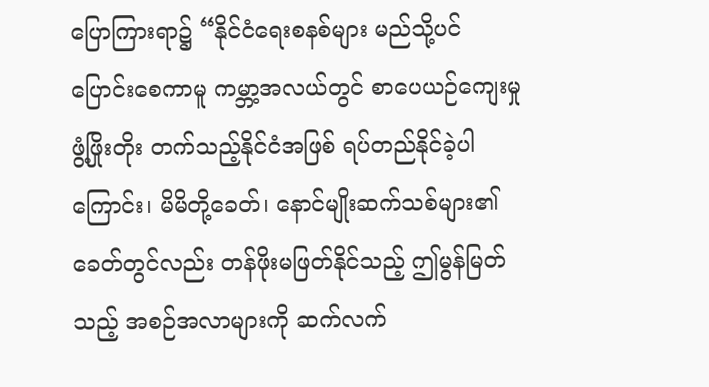ပြောကြားရာ၌ “နိုင်ငံရေးစနစ်များ မည်သို့ပင်ပြောင်းစေကာမူ ကမ္ဘာ့အလယ်တွင် စာပေယဉ်ကျေးမှု ဖွံ့ဖြိုးတိုး တက်သည့်နိုင်ငံအဖြစ် ရပ်တည်နိုင်ခဲ့ပါကြောင်း၊ မိမိတို့ခေတ်၊ နောင်မျိုးဆက်သစ်များ၏ ခေတ်တွင်လည်း တန်ဖိုးမဖြတ်နိုင်သည့် ဤမွန်မြတ်သည့် အစဉ်အလာများကို ဆက်လက်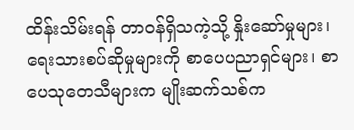ထိန်းသိမ်းရန် တာဝန်ရှိသကဲ့သို့ နှိုးဆော်မှုများ၊ ရေးသားစပ်ဆိုမှုများကို စာပေပညာရှင်များ၊ စာပေသုတေသီများက မျိုးဆက်သစ်က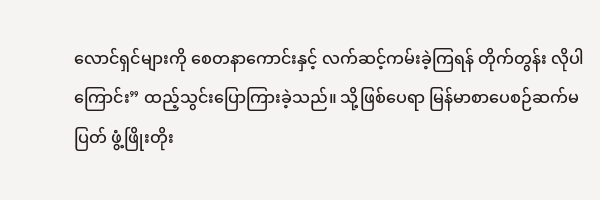လောင်ရှင်များကို စေတနာကောင်းနှင့် လက်ဆင့်ကမ်းခဲ့ကြရန် တိုက်တွန်း လိုပါကြောင်း” ထည့်သွင်းပြောကြားခဲ့သည်။ သို့ဖြစ်ပေရာ မြန်မာစာပေစဉ်ဆက်မပြတ် ဖွံ့ဖြိုးတိုး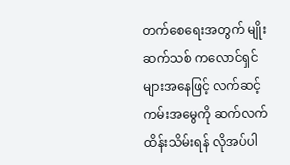တက်စေရေးအတွက် မျိုးဆက်သစ် ကလောင်ရှင်များအနေဖြင့် လက်ဆင့်ကမ်းအမွေကို ဆက်လက်ထိန်းသိမ်းရန် လိုအပ်ပါ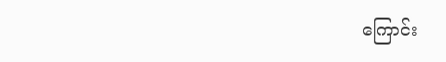ကြောင်း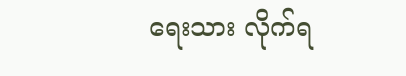ရေးသား လိုက်ရ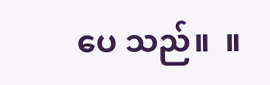ပေ သည်။  ။